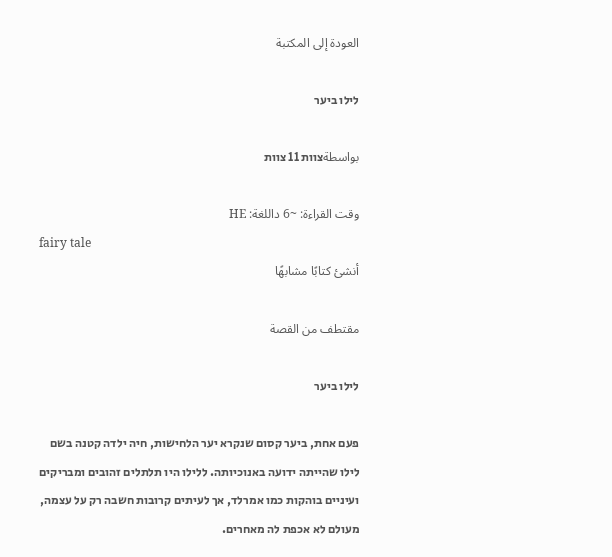العودة إلى المكتبة

לילו ביער

بواسطةצוות 11 צוות

وقت القراءة: ~6 داللغة: HE
fairy tale
أنشئ كتابًا مشابهًا

مقتطف من القصة

לילו ביער

פעם אחת, ביער קסום שנקרא יער הלחישות, חיה ילדה קטנה בשם לילו שהייתה ידועה באנוכיותה. ללילו היו תלתלים זהובים ומבריקים ועיניים בוהקות כמו אמרלד, אך לעיתים קרובות חשבה רק על עצמה, מעולם לא אכפת לה מאחרים.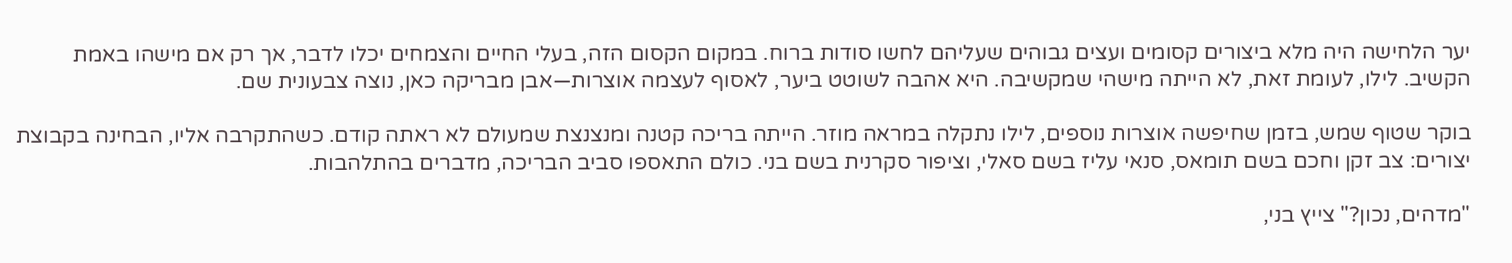יער הלחישה היה מלא ביצורים קסומים ועצים גבוהים שעליהם לחשו סודות ברוח. במקום הקסום הזה, בעלי החיים והצמחים יכלו לדבר, אך רק אם מישהו באמת הקשיב. לילו, לעומת זאת, לא הייתה מישהי שמקשיבה. היא אהבה לשוטט ביער, לאסוף לעצמה אוצרות—אבן מבריקה כאן, נוצה צבעונית שם.

בוקר שטוף שמש, בזמן שחיפשה אוצרות נוספים, לילו נתקלה במראה מוזר. הייתה בריכה קטנה ומנצנצת שמעולם לא ראתה קודם. כשהתקרבה אליו, הבחינה בקבוצת יצורים: צב זקן וחכם בשם תומאס, סנאי עליז בשם סאלי, וציפור סקרנית בשם בני. כולם התאספו סביב הבריכה, מדברים בהתלהבות.

"מדהים, נכון?" צייץ בני,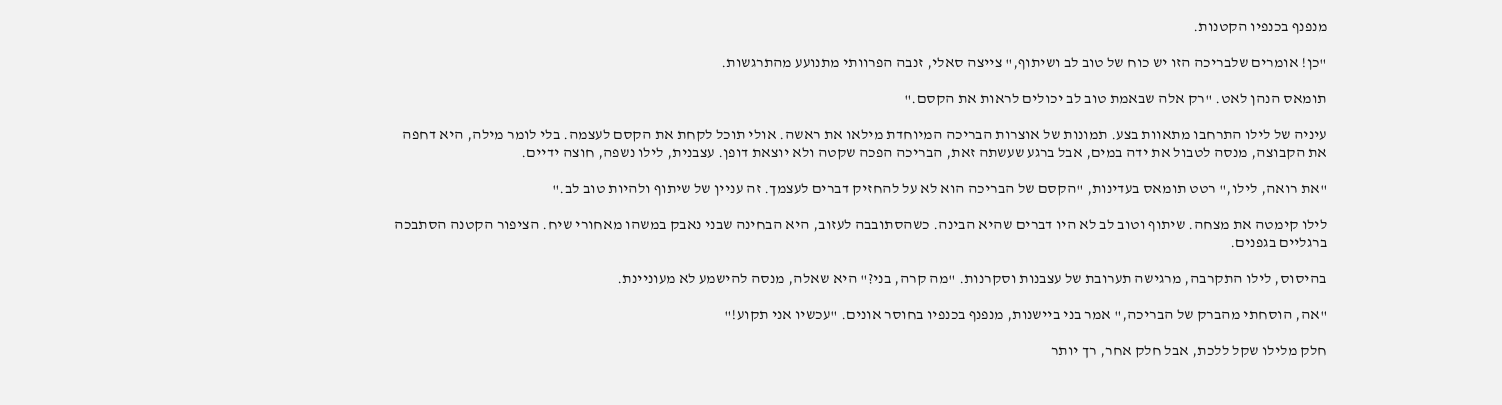מנפנף בכנפיו הקטנות.

"כן! אומרים שלבריכה הזו יש כוח של טוב לב ושיתוף," צייצה סאלי, זנבה הפרוותי מתנועע מהתרגשות.

תומאס הנהן לאט. "רק אלה שבאמת טוב לב יכולים לראות את הקסם."

עיניה של לילו התרחבו מתאוות בצע. תמונות של אוצרות הבריכה המיוחדת מילאו את ראשה. אולי תוכל לקחת את הקסם לעצמה. בלי לומר מילה, היא דחפה את הקבוצה, מנסה לטבול את ידה במים, אבל ברגע שעשתה זאת, הבריכה הפכה שקטה ולא יוצאת דופן. עצבנית, לילו נשפה, חוצה ידיים.

"את רואה, לילו," רטט תומאס בעדינות, "הקסם של הבריכה הוא לא על להחזיק דברים לעצמך. זה עניין של שיתוף ולהיות טוב לב."

לילו קימטה את מצחה. שיתוף וטוב לב לא היו דברים שהיא הבינה. כשהסתובבה לעזוב, היא הבחינה שבני נאבק במשהו מאחורי שיח. הציפור הקטנה הסתבכה ברגליים בגפנים.

בהיסוס, לילו התקרבה, מרגישה תערובת של עצבנות וסקרנות. "מה קרה, בני?" היא שאלה, מנסה להישמע לא מעוניינת.

"אה, הוסחתי מהברק של הבריכה," אמר בני ביישנות, מנפנף בכנפיו בחוסר אונים. "עכשיו אני תקוע!"

חלק מלילו שקל ללכת, אבל חלק אחר, רך יותר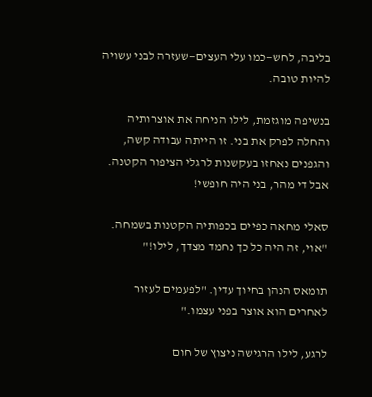בליבה, לחש—כמו עלי העצים—שעזרה לבני עשויה להיות טובה.

בנשיפה מוגזמת, לילו הניחה את אוצרותיה והחלה לפרק את בני. זו הייתה עבודה קשה, והגפנים נאחזו בעקשנות לרגלי הציפור הקטנה. אבל די מהר, בני היה חופשי!

סאלי מחאה כפיים בכפותיה הקטנות בשמחה. "אוי, זה היה כל כך נחמד מצדך, לילו!"

תומאס הנהן בחיוך עדין. "לפעמים לעזור לאחרים הוא אוצר בפני עצמו."

לרגע, לילו הרגישה ניצוץ של חום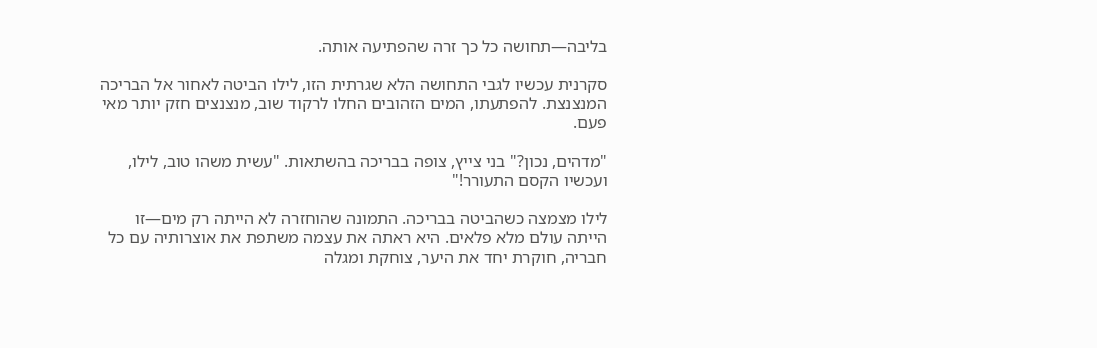בליבה—תחושה כל כך זרה שהפתיעה אותה.

סקרנית עכשיו לגבי התחושה הלא שגרתית הזו, לילו הביטה לאחור אל הבריכה המנצנצת. להפתעתו, המים הזהובים החלו לרקוד שוב, מנצנצים חזק יותר מאי פעם.

"מדהים, נכון?" בני צייץ, צופה בבריכה בהשתאות. "עשית משהו טוב, לילו, ועכשיו הקסם התעורר!"

לילו מצמצה כשהביטה בבריכה. התמונה שהוחזרה לא הייתה רק מים—זו הייתה עולם מלא פלאים. היא ראתה את עצמה משתפת את אוצרותיה עם כל חבריה, חוקרת יחד את היער, צוחקת ומגלה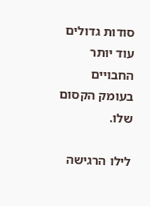סודות גדולים עוד יותר החבויים בעומק הקסום שלו.

לילו הרגישה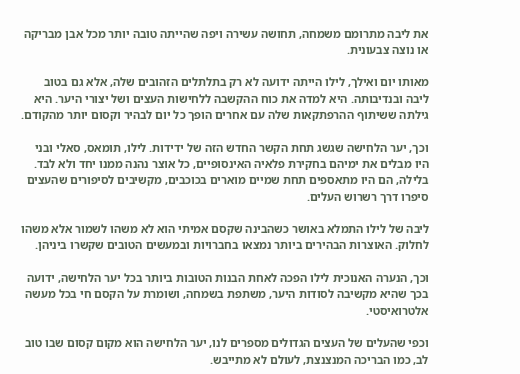את ליבה מתרומם משמחה, תחושה עשירה ויפה שהייתה טובה יותר מכל אבן מבריקה או נוצה צבעונית.

מאותו יום ואילך, לילו הייתה ידועה לא רק בתלתלים הזהובים שלה, אלא גם בטוב ליבה ובנדיבותה. היא למדה את כוח ההקשבה ללחישות העצים ושל יצורי היער. היא גילתה ששיתוף ההרפתקאות שלה עם אחרים הופך כל יום לבהיר וקסום יותר מהקודם.

וכך, יער הלחישה שגשג תחת הקשר החדש הזה של ידידות. לילו, תומאס, סאלי ובני היו מבלים את ימיהם בחקירת פלאיה האינסופיים, כל אוצר נהנה ממנו יחד ולא לבד. בלילה, הם היו מתאספים תחת שמיים מוארים בכוכבים, מקשיבים לסיפורים שהעצים סיפרו דרך רשרוש העלים.

ליבה של לילו התמלא באושר כשהבינה שקסם אמיתי הוא לא משהו לשמור אלא משהו לחלוק. האוצרות הבהירים ביותר נמצאו בחברויות ובמעשים הטובים שקשרו ביניהן.

וכך, הנערה האנוכית לילו הפכה לאחת הבנות הטובות ביותר בכל יער הלחישה, ידועה בכך שהיא מקשיבה לסודות היער, משתפת בשמחה, ושומרת על הקסם חי בכל מעשה אלטרואיסטי.

וכפי שהעלים של העצים הגדולים מספרים לנו, יער הלחישה הוא מקום קסום שבו טוב לב, כמו הבריכה המנצנצת, לעולם לא מתייבש.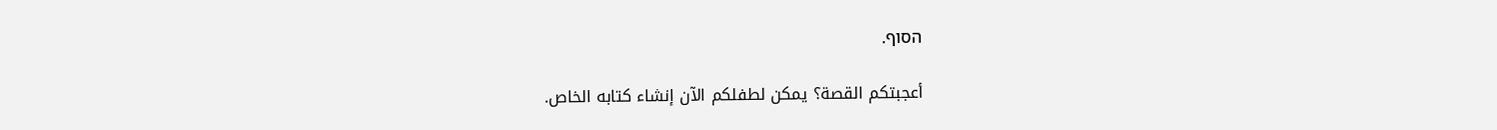הסוף.

أعجبتكم القصة؟ يمكن لطفلكم الآن إنشاء كتابه الخاص.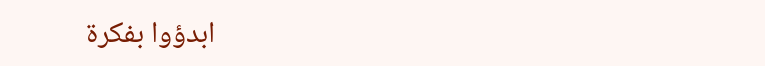ابدؤوا بفكرة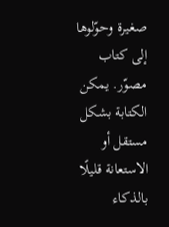صغيرة وحوّلوها إلى كتاب مصوّر. يمكن الكتابة بشكل مستقل أو الاستعانة قليلًا بالذكاء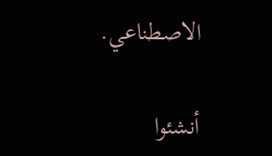الاصطناعي.

أنشئوا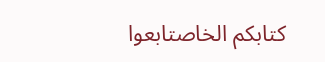كتابكم الخاصتابعوا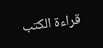قراءة الكتب